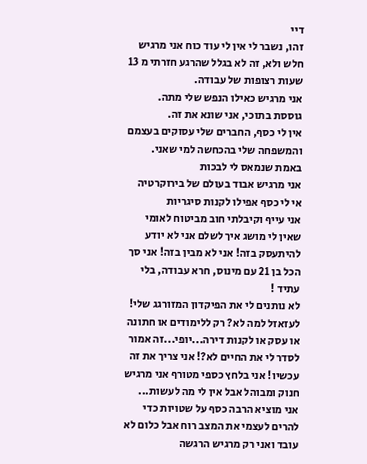דיי
זהו, נשבר לי אין לי עוד כוח אני מרגיש חלש ולא, זה לא בגלל שהרגע חזרתי מ 13 שעות רצופות של עבודה.
אני מרגיש כאילו הנפש שלי מתה.
גוססת בתוכי, אני שונא את זה.
אין לי כסף, החברים שלי עסוקים בעצמם והמשפחה שלי בהכחשה למי שאני.
באמת שנמאס לי לבכות
אני מרגיש אבוד בעולם של בירוקרטיה
אי לי כסף אפילו לקנות סיגריות
אני עייף וקיבלתי חוב מביטוח לאומי שאין לי מושג איך לשלם אני לא יודע להיתעסק בזה! אני לא מבין בזה! אני סך הכל בן 21 עם מינוס, חרא עבודה, בלי עתיד !
לא נותנים לי את הפיקדון המזורגג שלי! לעזאזל למה לא? רק ללימודים או חתונה או עסק או לקנות דירה...יופי...זה אמור לסדר לי את החיים לא?! אני צריך את זה עכשיו! אני בלחץ כספי מטורף אני מרגיש חנוק ומבוהל אבל אין לי מה לעשות...
אני מוציא הרבה כסף על שטויות כדי להרים לעצמי את המצב רוח אבל כלום לא עובד ואני רק מרגיש הרגשה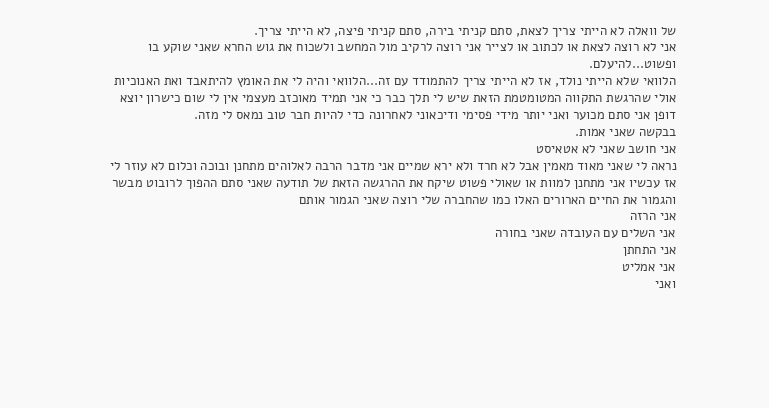של וואלה לא הייתי צריך לצאת, סתם קניתי בירה, סתם קניתי פיצה, לא הייתי צריך.
אני לא רוצה לצאת או לכתוב או לצייר אני רוצה לרקיב מול המחשב ולשכוח את גוש החרא שאני שוקע בו ופשוט...להיעלם.
הלוואי שלא הייתי נולד, אז לא הייתי צריך להתמודד עם זה...הלוואי והיה לי את האומץ להיתאבד ואת האנוכיות אולי שהרגשת התקווה המטומטמת הזאת שיש לי תלך כבר כי אני תמיד מאוכזב מעצמי אין לי שום כישרון יוצא דופן אני סתם מכוער ואני יותר מידי פסימי ודיכאוני לאחרונה כדי להיות חבר טוב נמאס לי מזה.
בבקשה שאני אמות.
אני חושב שאני לא אטאיסט
נראה לי שאני מאוד מאמין אבל לא חרד ולא ירא שמיים אני מדבר הרבה לאלוהים מתחנן ובוכה וכלום לא עוזר לי אז עכשיו אני מתחנן למוות או שאולי פשוט שיקח את ההרגשה הזאת של תודעה שאני סתם ההפוך לרובוט מבשר והגמור את החיים הארורים האלו כמו שהחברה שלי רוצה שאני הגמור אותם
אני הרזה
אני השלים עם העובדה שאני בחורה
אני התחתן
אני אמליט
ואני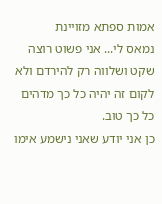אמות ספתא מזויינת
נמאס לי... אני פשוט רוצה שקט ושלווה רק להירדם ולא לקום זה יהיה כל כך מדהים כל כך טוב.
כן אני יודע שאני נישמע אימו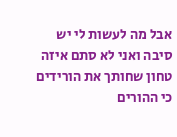אבל מה לעשות לי יש סיבה ואני לא סתם איזה טחון שחותך את הורידים כי ההורים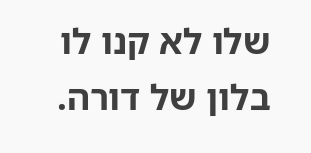שלו לא קנו לו בלון של דורה.